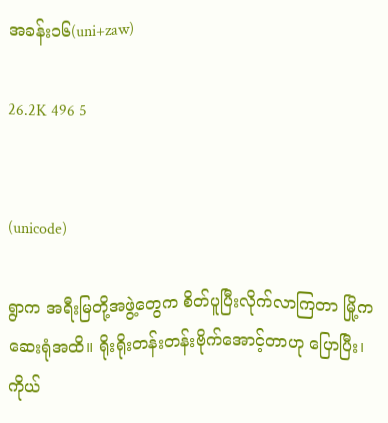အခန်း၁၆(uni+zaw)

26.2K 496 5


(unicode)

ရွာက အရီးမြတို့အဖွဲ့တွေက စိတ်ပူပြီးလိုက်လာကြတာ မြို့ကဆေးရုံအထိ။ ရိုးရိုးတန်းတန်းဗိုက်အောင့်တာဟု ပြောပြီး၊ကိုယ်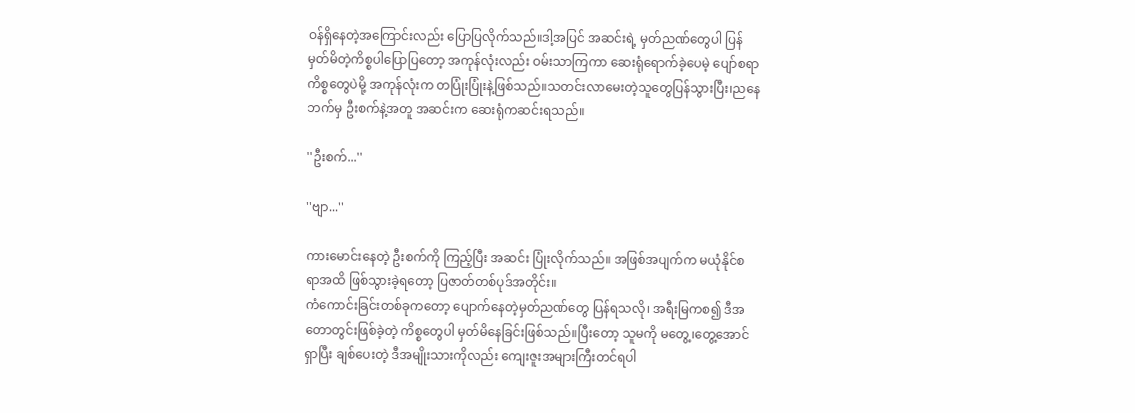ဝန်ရှိနေတဲ့အကြောင်းလည်း ပြောပြလိုက်သည်။ဒါ့အပြင် အဆင်းရဲ့ မှတ်ညဏ်တွေပါ ပြန်မှတ်မိတဲ့ကိစ္စပါပြောပြတော့ အကုန်လုံးလည်း ဝမ်းသာကြကာ ဆေးရုံရောက်ခဲ့ပေမဲ့ ပျော်စရာကိစ္စတွေပဲမို့ အကုန်လုံးက တပြုံးပြုံးနဲ့ဖြစ်သည်။သတင်းလာမေးတဲ့သူတွေပြန်သွားပြီး၊ညနေဘက်မှ ဦးစက်နဲ့အတူ အဆင်းက ဆေးရုံကဆင်းရသည်။

''ဦးစက်...''

''ဗျာ...''

ကားမောင်းနေတဲ့ ဦးစက်ကို ကြည့်ပြီး အဆင်း ပြုံးလိုက်သည်။ အဖြစ်အပျက်က မယုံနိုင်စရာအထိ ဖြစ်သွားခဲ့ရတော့ ပြဇာတ်တစ်ပုဒ်အတိုင်း။
ကံကောင်းခြင်းတစ်ခုကတော့ ပျောက်နေတဲ့မှတ်ညဏ်တွေ ပြန်ရသလို၊ အရီးမြကစ၍ ဒီအတောတွင်းဖြစ်ခဲ့တဲ့ ကိစ္စတွေပါ မှတ်မိနေခြင်းဖြစ်သည်။ပြီးတော့ သူမကို မတွေ့၊တွေ့အောင်ရှာပြီး ချစ်ပေးတဲ့ ဒီအမျိုးသားကိုလည်း ကျေးဇူးအများကြီးတင်ရပါ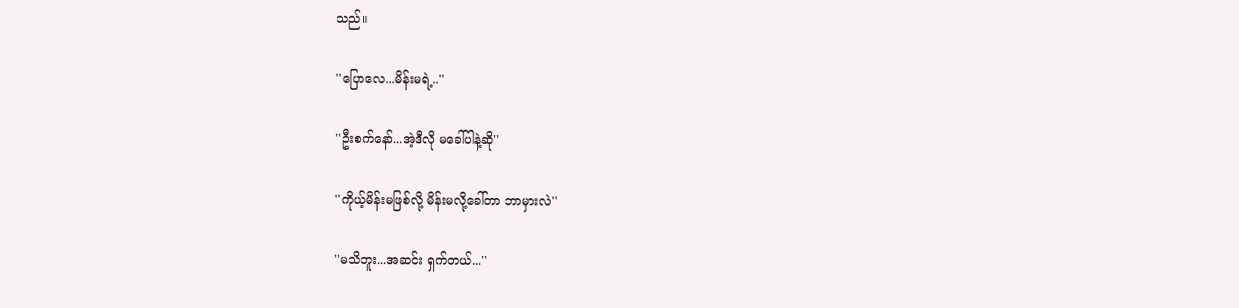သည်။

''ပြောလေ...မိန်းမရဲ့..''

''ဦးစက်နော်...အဲ့ဒီလို မခေါ်ပါနဲ့ဆို''

''ကိုယ့်မိန်းမဖြစ်လို့ မိန်းမလို့ခေါ်တာ ဘာမှားလဲ''

''မသိဘူး...အဆင်း ရှက်တယ်...''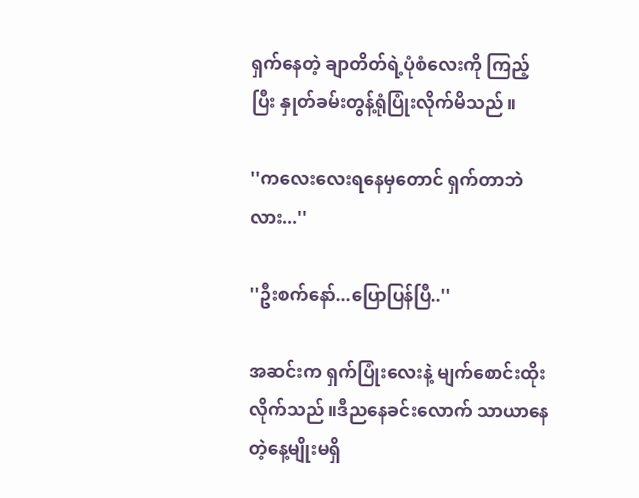ရှက်နေတဲ့ ချာတိတ်ရဲ့ပုံစံလေးကို ကြည့်ပြီး နှုတ်ခမ်းတွန့်ရုံပြုံးလိုက်မိသည်။

''ကလေးလေးရနေမှတောင် ရှက်တာဘဲလား...''

''ဦးစက်နော်...ပြောပြန်ပြီ..''

အဆင်းက ရှက်ပြုံးလေးနဲ့ မျက်စောင်းထိုးလိုက်သည်။ဒီညနေခင်းလောက် သာယာနေတဲ့နေ့မျိုးမရှိ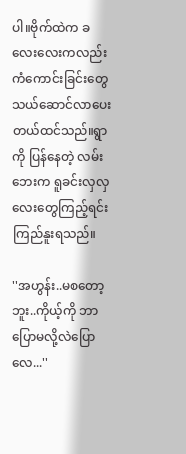ပါ။ဗိုက်ထဲက ခလေးလေးကလည်း ကံကောင်းခြင်းတွေ သယ်ဆောင်လာပေးတယ်ထင်သည်။ရွာကို ပြန်နေတဲ့ လမ်းဘေးက ရူခင်းလှလှလေးတွေကြည့်ရင်း ကြည်နူးရသည်။

''အဟွန်း..မစတော့ဘူး..ကိုယ့်ကို ဘာပြောမလို့လဲပြောလေ...''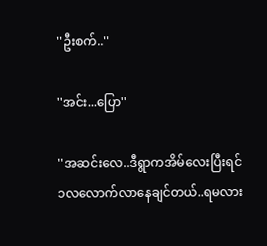''ဦးစက်..''

''အင်း...ပြော''

''အဆင်းလေ..ဒီရွာကအိမ်လေးပြီးရင် ၁လလောက်လာနေချင်တယ်..ရမလား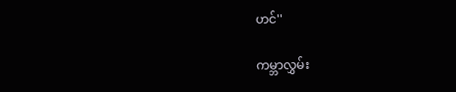ဟင်''

ကမ္ဘာလွှမ်း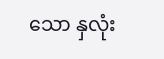သော နှလုံး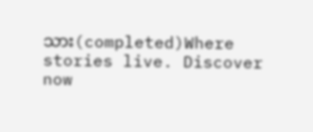သား(completed)Where stories live. Discover now